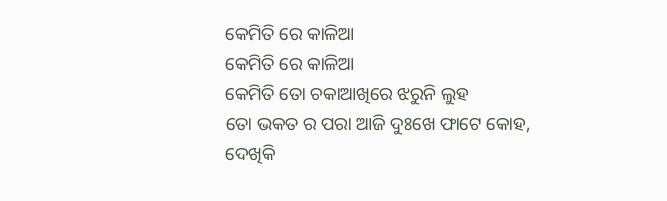କେମିତି ରେ କାଳିଆ
କେମିତି ରେ କାଳିଆ
କେମିତି ତୋ ଚକାଆଖିରେ ଝରୁନି ଲୁହ
ତୋ ଭକତ ର ପରା ଆଜି ଦୁଃଖେ ଫାଟେ କୋହ,
ଦେଖିକି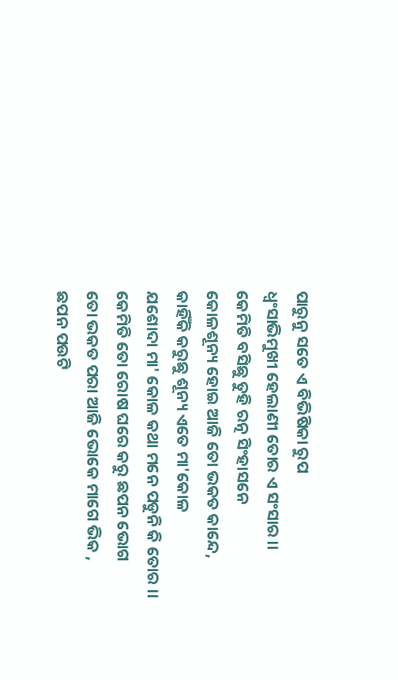ପାରୁନୁ ସତେ ଏ ବିଭିଷିକା ରୁପ
ଧ୍ବଂସାଭିମୁଖୀ ହେଲାଣୀ ତୋର ଏ ସଂସାର ।।
କେମିତି ବସିଛୁ ତୁହି ରତ୍ନ ସିଂହାସନେ
କୋଳଶୂନ୍ୟ ହୋଇ ଆଜି ତୋ ଭକତ କାନ୍ଦେ,
କାହିଁକି କରୁଛୁ ଶୂନ୍ୟ ଏତେ ମା'କୋଳ
ଯଶୋଦା ମା' କୋଳ କଥା ମନେ ପଡୁନି କି ତୋର ।।
କେମିତି ତୋ ରୋଷ ଘରେ କରୁ ଛପନ ଭୋଗ
ତୋ ଭକତ ପରା ଆଜି ଭୋକେ ମାଗେ ଭିକ ,
ଛପନ ପଉଟି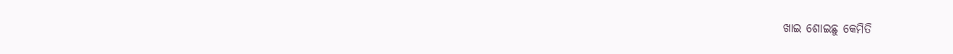ଖାଇ ଶୋଇଛୁ କେମିତି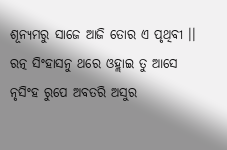ଶୂନ୍ୟମରୁ ସାଜେ ଆଜି ତୋର ଏ ପୃଥିବୀ ।।
ରତ୍ନ ସିଂହାସନୁ ଥରେ ଓହ୍ଲାଇ ତୁ ଆସେ
ନୃସିଂହ ରୁପେ ଅବତରି ଅସୁର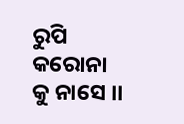ରୁପି କରୋନା କୁ ନାସେ ।।